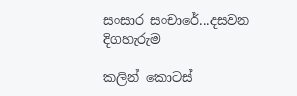සංසාර සංචාරේ...දසවන දිගහැරුම

කලින් කොටස්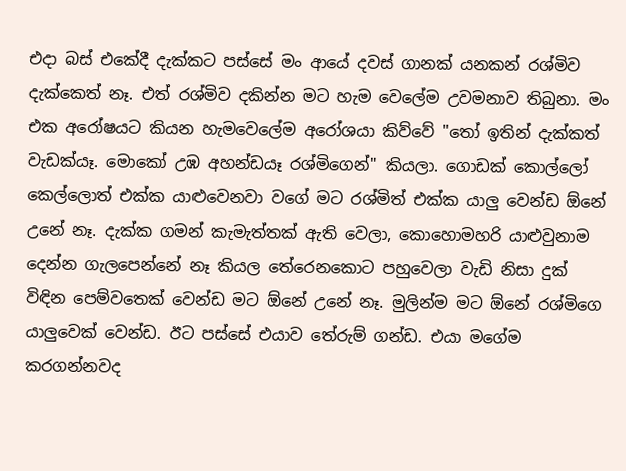එදා බස් එකේදී දැක්කට පස්සේ මං ආයේ දවස් ගානක් යනකන් රශ්මිව දැක්කෙත් නෑ. එත් රශ්මිව දකින්න මට හැම වෙලේම උවමනාව තිබුනා. මං එක අරෝෂයට කියන හැමවෙලේම අරෝශයා කිව්වේ "තෝ ඉතින් දැක්කත් වැඩක්යෑ. මොකෝ උඹ අහන්ඩයෑ රශ්මිගෙන්" කියලා. ගොඩක් කොල්ලෝ කෙල්ලොත් එක්ක යාළුවෙනවා වගේ මට රශ්මිත් එක්ක යාලු වෙන්ඩ ඕනේ උනේ නෑ. දැක්ක ගමන් කැමැත්තක් ඇති වෙලා, කොහොමහරි යාළුවුනාම දෙන්න ගැලපෙන්නේ නෑ කියල තේරෙනකොට පහුවෙලා වැඩි නිසා දුක් විඳින පෙම්වතෙක් වෙන්ඩ මට ඕනේ උනේ නෑ. මුලින්ම මට ඕනේ රශ්මිගෙ යාලුවෙක් වෙන්ඩ. ඊට පස්සේ එයාව තේරුම් ගන්ඩ. එයා මගේම කරගන්නවද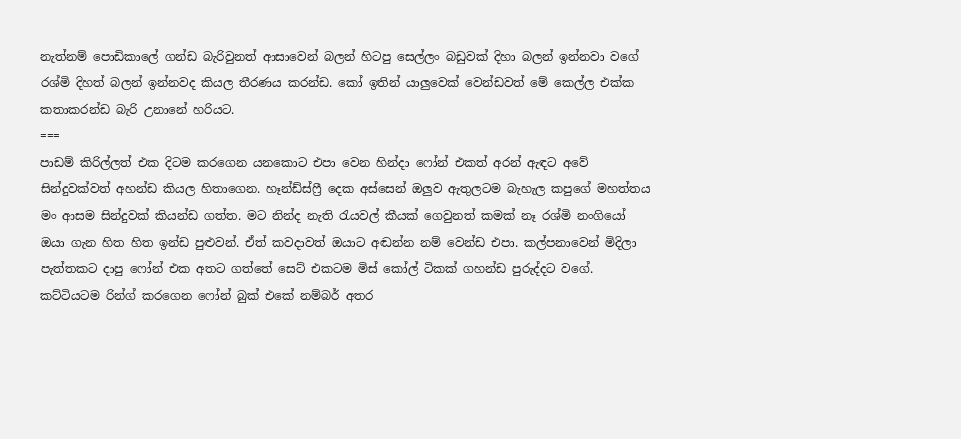නැත්නම් පොඩිකාලේ ගන්ඩ බැරිවුනත් ආසාවෙන් බලන් හිටපු සෙල්ලං බඩුවක් දිහා බලන් ඉන්නවා වගේ රශ්මි දිහත් බලන් ඉන්නවද කියල තීරණය කරන්ඩ. කෝ ඉතින් යාලුවෙක් වෙන්ඩවත් මේ කෙල්ල එක්ක කතාකරන්ඩ බැරි උනානේ හරියට.
===
පාඩම් කිරිල්ලත් එක දිටම කරගෙන යනකොට එපා වෙන හින්දා ෆෝන් එකත් අරන් ඇඳට අවේ සින්දුවක්වත් අහන්ඩ කියල හිතාගෙන. හෑන්ඩ්ස්ෆ්‍රී දෙක අස්සෙන් ඔලුව ඇතුලටම බැහැල කපුගේ මහත්තය මං ආසම සින්දුවක් කියන්ඩ ගත්ත. මට නින්ද නැති රැයවල් කීයක් ගෙවුනත් කමක් නෑ රශ්මි නංගියෝ ඔයා ගැන හිත හිත ඉන්ඩ පුළුවන්. ඒත් කවදාවත් ඔයාට අඬන්න නම් වෙන්ඩ එපා. කල්පනාවෙන් මිදිලා පැත්තකට දාපු ෆෝන් එක අතට ගත්තේ සෙට් එකටම මිස් කෝල් ටිකක් ගහන්ඩ පුරුද්දට වගේ. කට්ටියටම රින්ග් කරගෙන ෆෝන් බුක් එකේ නම්බර් අතර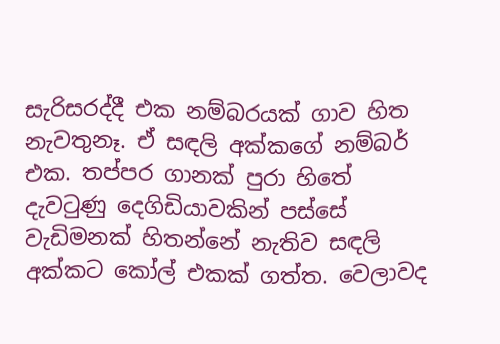සැරිසරද්දී එක නම්බරයක් ගාව හිත නැවතුනෑ. ඒ සඳලි අක්කගේ නම්බර් එක. තප්පර ගානක් පුරා හිතේ දැවටුණු දෙගිඩියාවකින් පස්සේ වැඩිමනක් හිතන්නේ නැතිව සඳලි අක්කට කෝල් එකක් ගත්ත. වෙලාවද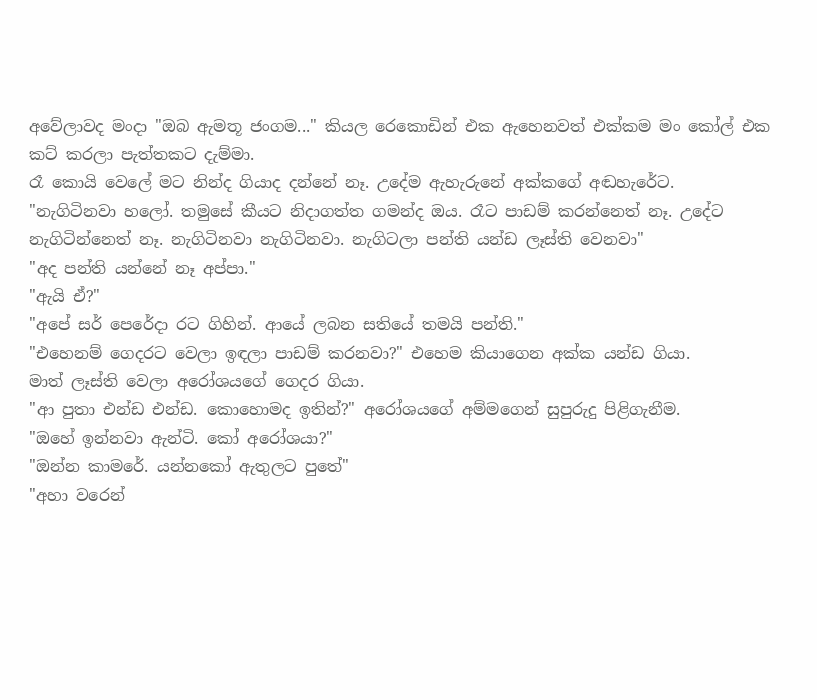අවේලාවද මංදා "ඔබ ඇමතූ ජංගම..." කියල රෙකොඩින් එක ඇහෙනවත් එක්කම මං කෝල් එක කට් කරලා පැත්තකට දැම්මා.
රෑ කොයි වෙලේ මට නින්ද ගියාද දන්නේ නෑ. උදේම ඇහැරුනේ අක්කගේ අඬහැරේට.
"නැගිටිනවා හලෝ. තමුසේ කීයට නිදාගත්ත ගමන්ද ඔය. රෑට පාඩම් කරන්නෙත් නෑ. උදේට නැගිටින්නෙත් නෑ. නැගිටිනවා නැගිටිනවා. නැගිටලා පන්ති යන්ඩ ලෑස්ති වෙනවා"
"අද පන්ති යන්නේ නෑ අප්පා."
"ඇයි ඒ?"
"අපේ සර් පෙරේදා රට ගිහින්. ආයේ ලබන සතියේ තමයි පන්ති."
"එහෙනම් ගෙදරට වෙලා ඉඳලා පාඩම් කරනවා?" එහෙම කියාගෙන අක්ක යන්ඩ ගියා.
මාත් ලෑස්ති වෙලා අරෝශයගේ ගෙදර ගියා.
"ආ පුතා එන්ඩ එන්ඩ. කොහොමද ඉතින්?" අරෝශයගේ අම්මගෙන් සුපුරුදු පිළිගැනීම.
"ඔහේ ඉන්නවා ඇන්ටි. කෝ අරෝශයා?"
"ඔන්න කාමරේ. යන්නකෝ ඇතුලට පුතේ"
"අහා වරෙන්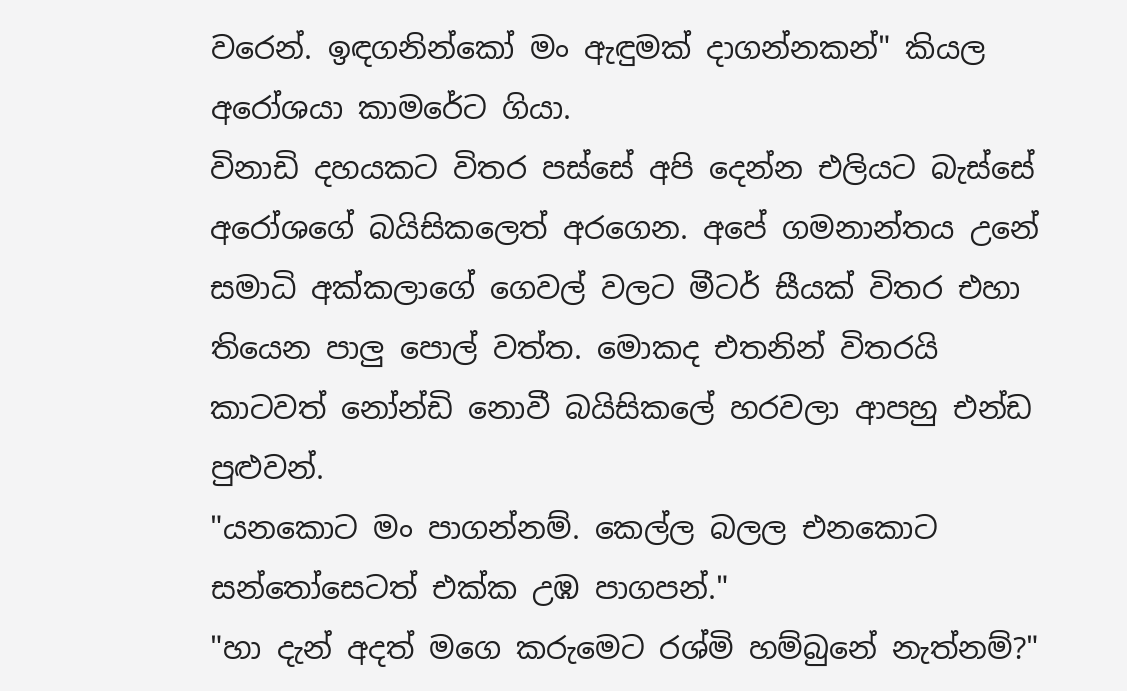වරෙන්. ඉඳගනින්කෝ මං ඇඳුමක් දාගන්නකන්" කියල අරෝශයා කාමරේට ගියා.
විනාඩි දහයකට විතර පස්සේ අපි දෙන්න එලියට බැස්සේ අරෝශගේ බයිසිකලෙත් අරගෙන. අපේ ගමනාන්තය උනේ සමාධි අක්කලාගේ ගෙවල් වලට මීටර් සීයක් විතර එහා තියෙන පාලු පොල් වත්ත. මොකද එතනින් විතරයි කාටවත් නෝන්ඩි නොවී බයිසිකලේ හරවලා ආපහු එන්ඩ පුළුවන්.
"යනකොට මං පාගන්නම්. කෙල්ල බලල එනකොට සන්තෝසෙටත් එක්ක උඹ පාගපන්."
"හා දැන් අදත් මගෙ කරුමෙට රශ්මි හම්බුනේ නැත්නම්?"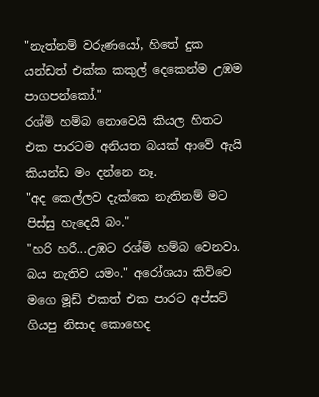"නැත්නම් වරුණයෝ, හිතේ දුක යන්ඩත් එක්ක කකුල් දෙකෙන්ම උඹම පාගපන්කෝ."
රශ්මි හම්බ නොවෙයි කියල හිතට එක පාරටම අනියත බයක් ආවේ ඇයි කියන්ඩ මං දන්නෙ නෑ.
"අද කෙල්ලව දැක්කෙ නැතිනම් මට පිස්සු හැදෙයි බං."
"හරි හරී...උඹට රශ්මි හම්බ වෙනවා. බය නැතිව යමං." අරෝශයා කිව්වෙ මගෙ මූඩ් එකත් එක පාරට අප්සට් ගියපු නිසාද කොහෙද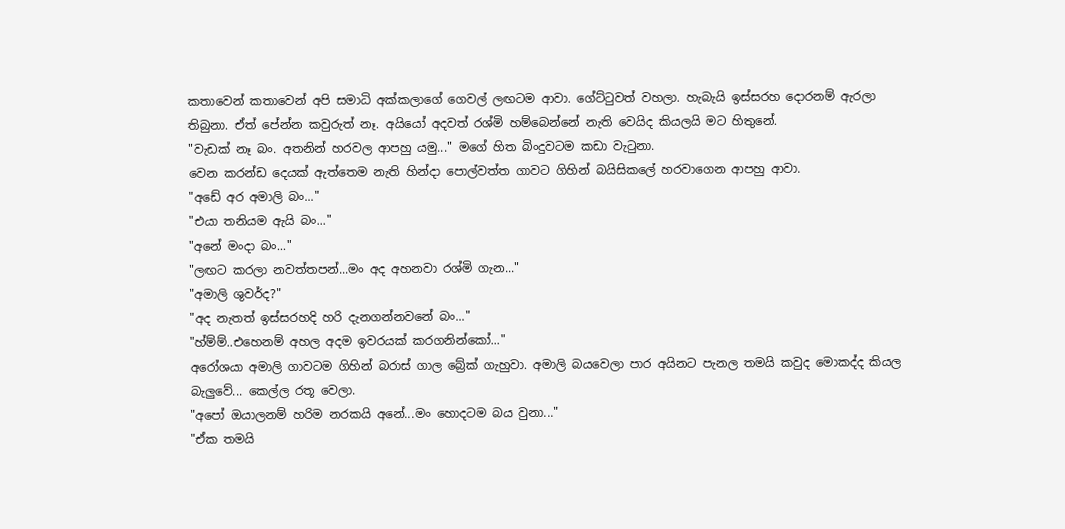කතාවෙන් කතාවෙන් අපි සමාධි අක්කලාගේ ගෙවල් ලඟටම ආවා. ගේට්ටුවත් වහලා. හැබැයි ඉස්සරහ දොරනම් ඇරලා තිබුනා. ඒත් පේන්න කවුරුත් නෑ. අයියෝ අදවත් රශ්මි හම්බෙන්නේ නැති වෙයිද කියලයි මට හිතුනේ.
"වැඩක් නෑ බං. අතනින් හරවල ආපහු යමු..." මගේ හිත බිංදුවටම කඩා වැටුනා.
වෙන කරන්ඩ දෙයක් ඇත්තෙම නැති හින්දා පොල්වත්ත ගාවට ගිහින් බයිසිකලේ හරවාගෙන ආපහු ආවා.
"අඩේ අර අමාලි බං..."
"එයා තනියම ඇයි බං..."
"අනේ මංදා බං..."
"ලඟට කරලා නවත්තපන්...මං අද අහනවා රශ්මි ගැන..."
"අමාලි ශුවර්ද?"
"අද නැතත් ඉස්සරහදි හරි දැනගන්නවනේ බං..."
"හ්ම්ම්..එහෙනම් අහල අදම ඉවරයක් කරගනින්කෝ..."
අරෝශයා අමාලි ගාවටම ගිහින් බරාස් ගාල බ්‍රේක් ගැහුවා. අමාලි බයවෙලා පාර අයිනට පැනල තමයි කවුද මොකද්ද කියල බැලුවේ... කෙල්ල රතූ වෙලා.
"අපෝ ඔයාලනම් හරිම නරකයි අනේ...මං හොදටම බය වුනා..."
"ඒක තමයි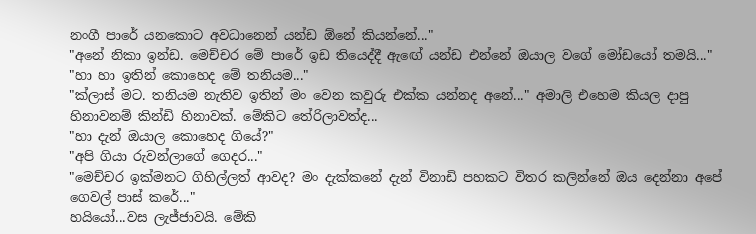නංගී පාරේ යනකොට අවධානෙන් යන්ඩ ඕනේ කියන්නේ..."
"අනේ නිකා ඉන්ඩ. මෙච්චර මේ පාරේ ඉඩ තියෙද්දී ඇඟේ යන්ඩ එන්නේ ඔයාල වගේ මෝඩයෝ තමයි..."
"හා හා ඉතින් කොහෙද මේ තනියම..."
"ක්ලාස් මට. තනියම නැතිව ඉතින් මං වෙන කවුරු එක්ක යන්නද අනේ..." අමාලි එහෙම කියල දාපු හිනාවනම් කින්ඩි හිනාවක්. මේකිට තේරිලාවත්ද...
"හා දැන් ඔයාල කොහෙද ගියේ?"
"අපි ගියා රුවන්ලාගේ ගෙදර..."
"මෙච්චර ඉක්මනට ගිහිල්ලත් ආවද? මං දැක්කනේ දැන් විනාඩි පහකට විතර කලින්නේ ඔය දෙන්නා අපේ ගෙවල් පාස් කරේ..."
හයියෝ...වස ලැජ්ජාවයි. මේකි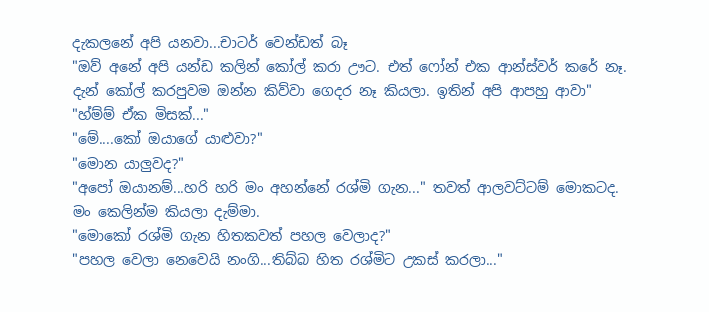දැකලනේ අපි යනවා...චාටර් වෙන්ඩත් බෑ
"ඔව් අනේ අපි යන්ඩ කලින් කෝල් කරා ඌට. එත් ෆෝන් එක ආන්ස්වර් කරේ නෑ. දැන් කෝල් කරපුවම ඔන්න කිව්වා ගෙදර නෑ කියලා. ඉතින් අපි ආපහු ආවා"
"හ්ම්ම් ඒක මිසක්..."
"මේ....කෝ ඔයාගේ යාළුවා?"
"මොන යාලුවද?"
"අපෝ ඔයානම්...හරි හරි මං අහන්නේ රශ්මි ගැන..." තවත් ආලවට්ටම් මොකටද. මං කෙලින්ම කියලා දැම්මා.
"මොකෝ රශ්මි ගැන හිතකවත් පහල වෙලාද?"
"පහල වෙලා නෙවෙයි නංගි...තිබ්බ හිත රශ්මිට උකස් කරලා..."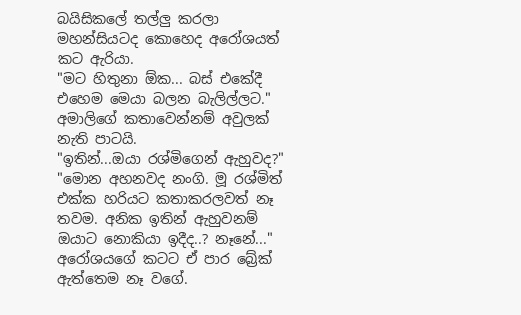බයිසිකලේ තල්ලු කරලා මහන්සියටද කොහෙද අරෝශයත් කට ඇරියා.
"මට හිතුනා ඕක... බස් එකේදී එහෙම මෙයා බලන බැලිල්ලට."
අමාලිගේ කතාවෙන්නම් අවුලක් නැති පාටයි.
"ඉතින්...ඔයා රශ්මිගෙන් ඇහුවද?"
"මොන අහනවද නංගි. මූ රශ්මිත් එක්ක හරියට කතාකරලවත් නෑ තවම. අනික ඉතින් ඇහුවනම් ඔයාට නොකියා ඉදීද..? නෑනේ..." අරෝශයගේ කටට ඒ පාර බ්‍රේක් ඇත්තෙම නෑ වගේ.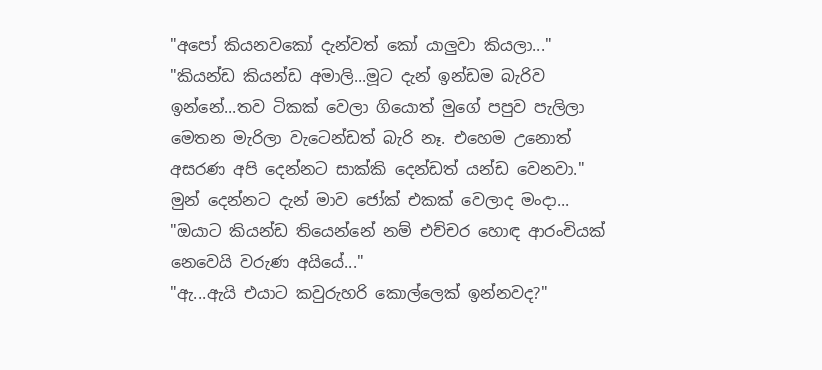"අපෝ කියනවකෝ දැන්වත් කෝ යාලුවා කියලා..."
"කියන්ඩ කියන්ඩ අමාලි...මූට දැන් ඉන්ඩම බැරිව ඉන්නේ...තව ටිකක් වෙලා ගියොත් මුගේ පපුව පැලිලා මෙතන මැරිලා වැටෙන්ඩත් බැරි නෑ. එහෙම උනොත් අසරණ අපි දෙන්නට සාක්කි දෙන්ඩත් යන්ඩ වෙනවා." මුන් දෙන්නට දැන් මාව ජෝක් එකක් වෙලාද මංදා...
"ඔයාට කියන්ඩ තියෙන්නේ නම් එච්චර හොඳ ආරංචියක් නෙවෙයි වරුණ අයියේ..."
"ඇ...ඇයි එයාට කවුරුහරි කොල්ලෙක් ඉන්නවද?"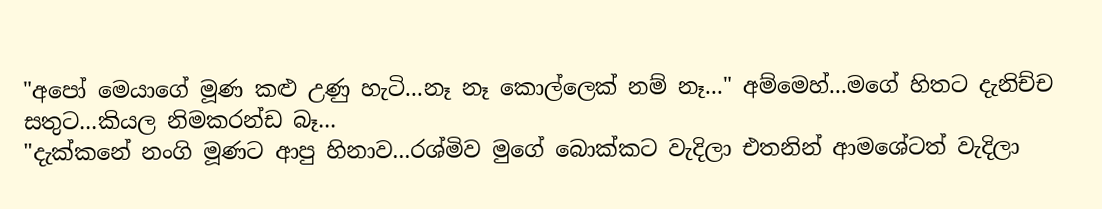"අපෝ මෙයාගේ මූණ කළු උණු හැටි...නෑ නෑ කොල්ලෙක් නම් නෑ..." අම්මෙහ්...මගේ හිතට දැනිච්ච සතුට...කියල නිමකරන්ඩ බෑ...
"දැක්කනේ නංගි මූණට ආපු හිනාව...රශ්මිව මුගේ බොක්කට වැදිලා එතනින් ආමශේටත් වැදිලා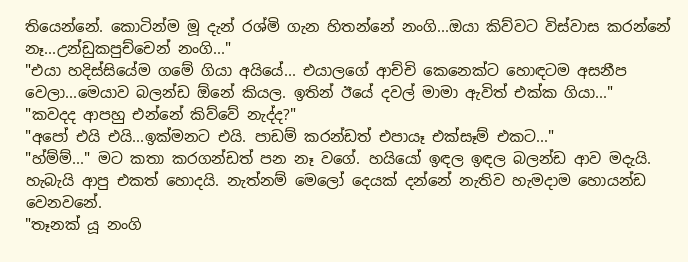තියෙන්නේ. කොටින්ම මූ දැන් රශ්මි ගැන හිතන්නේ නංගි...ඔයා කිව්වට විස්වාස කරන්නේ නෑ...උන්ඩුකපුච්චෙන් නංගි..."
"එයා හදිස්සියේම ගමේ ගියා අයියේ... එයාලගේ ආච්චි කෙනෙක්ට හොඳටම අසනීප වෙලා...මෙයාව බලන්ඩ ඕනේ කියල. ඉතින් ඊයේ දවල් මාමා ඇවිත් එක්ක ගියා..."
"කවදද ආපහු එන්නේ කිව්වේ නැද්ද?"
"අපෝ එයි එයි...ඉක්මනට එයි. පාඩම් කරන්ඩත් එපායෑ එක්සෑම් එකට..."
"හ්ම්ම්..." මට කතා කරගන්ඩත් පන නෑ වගේ. හයියෝ ඉඳල ඉඳල බලන්ඩ ආව මදැයි. හැබැයි ආපු එකත් හොදයි. නැත්නම් මෙලෝ දෙයක් දන්නේ නැතිව හැමදාම හොයන්ඩ වෙනවනේ.
"තෑනක් යූ නංගි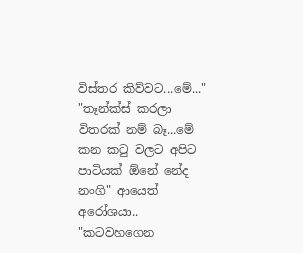විස්තර කිව්වට...මේ..."
"තෑන්ක්ස් කරලා විතරක් නම් බෑ...මේ කන කටු වලට අපිට පාටියක් ඕනේ නේද නංගි" ආයෙත් අරෝශයා..
"කටවහගෙන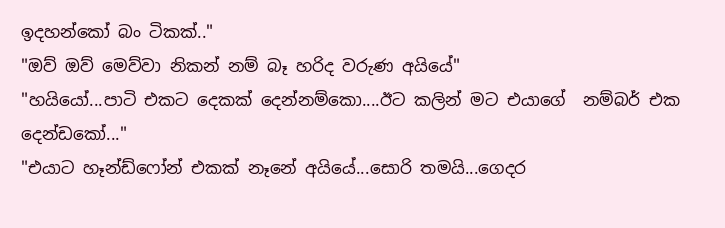ඉදහන්කෝ බං ටිකක්.."
"ඔව් ඔව් මෙව්වා නිකන් නම් බෑ හරිද වරුණ අයියේ"
"හයියෝ...පාටි එකට දෙකක් දෙන්නම්කො....ඊට කලින් මට එයාගේ  නම්බර් එක දෙන්ඩකෝ..."
"එයාට හෑන්ඩ්ෆෝන් එකක් නෑනේ අයියේ...සොරි තමයි...ගෙදර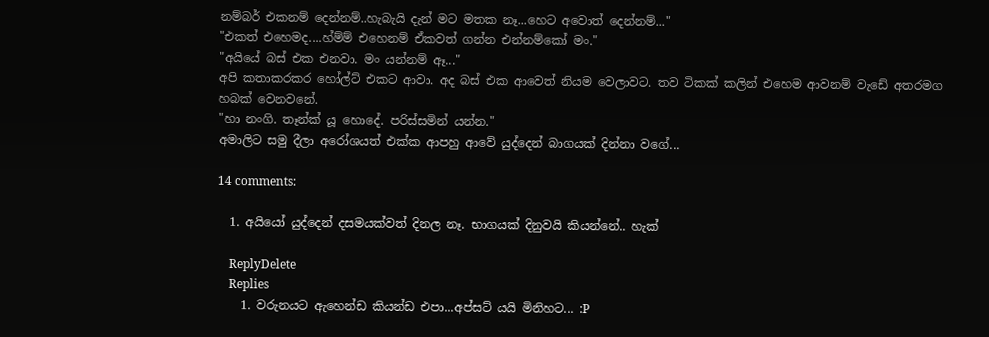නම්බර් එකනම් දෙන්නම්..හැබැයි දැන් මට මතක නෑ...හෙට අවොත් දෙන්නම්..."
"එකත් එහෙමද....හ්ම්ම් එහෙනම් ඒකවත් ගන්න එන්නම්කෝ මං."
"අයියේ බස් එක එනවා. මං යන්නම් ඈ..."
අපි කතාකරකර හෝල්ට් එකට ආවා. අද බස් එක ආවෙත් නියම වෙලාවට. තව ටිකක් කලින් එහෙම ආවනම් වැඩේ අතරමග හබක් වෙනවනේ.
"හා නංගි. තෑන්ක් යූ හොදේ. පරිස්සමින් යන්න."
අමාලිට සමු දීලා අරෝශයත් එක්ක ආපහු ආවේ යුද්දෙන් බාගයක් දින්නා වගේ...

14 comments:

  1. අයියෝ යුද්දෙන් දසමයක්වත් දිනල නෑ. භාගයක් දිනුවයි කියන්නේ.. හැක්

    ReplyDelete
    Replies
    1. වරුනයට ඇහෙන්ඩ කියන්ඩ එපා...අප්සට් යයි මිනිහට... :P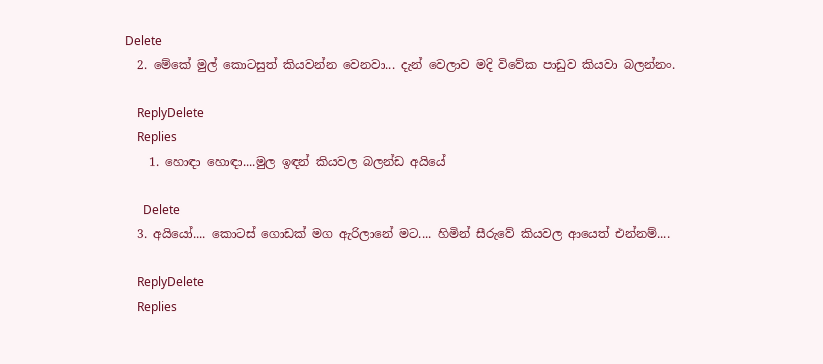Delete
  2. මේකේ මුල් කොටසුත් කියවන්න වෙනවා... දැන් වෙලාව මදි විවේක පාඩුව කියවා බලන්නං.

    ReplyDelete
    Replies
    1. හොඳා හොඳා....මුල ඉඳන් කියවල බලන්ඩ අයියේ

      Delete
  3. අයියෝ.... කොටස් ගොඩක් මග ඇරිලානේ මට.... හිමින් සීරුවේ කියවල ආයෙත් එන්නම්....

    ReplyDelete
    Replies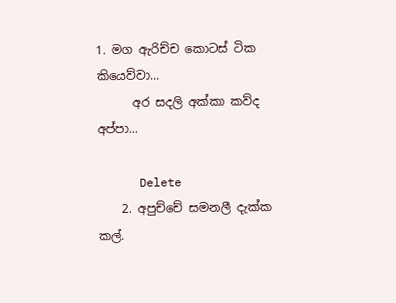1. මග ඇරිච්ච කොටස් ටික කියෙව්වා...
      අර සදලි අක්කා කව්ද අප්පා...

      Delete
    2. අපුච්චේ සමනලී දැක්ක කල්.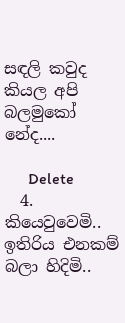සඳලි කවුද කියල අපි බලමුකෝ නේද....

      Delete
  4. කියෙවුවෙමි.. ඉතිරිය එනකම් බලා හිදිමි..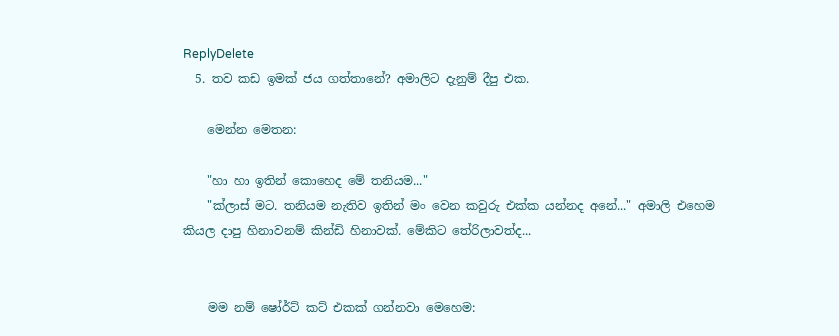ReplyDelete
  5. තව කඩ ඉමක් ජය ගත්තානේ? අමාලිට දැනුම් දීපු එක.

    මෙන්න මෙතන:

    "හා හා ඉතින් කොහෙද මේ තනියම..."
    "ක්ලාස් මට. තනියම නැතිව ඉතින් මං වෙන කවුරු එක්ක යන්නද අනේ..." අමාලි එහෙම කියල දාපු හිනාවනම් කින්ඩි හිනාවක්. මේකිට තේරිලාවත්ද...


    මම නම් ෂෝර්ට් කට් එකක් ගන්නවා මෙහෙම: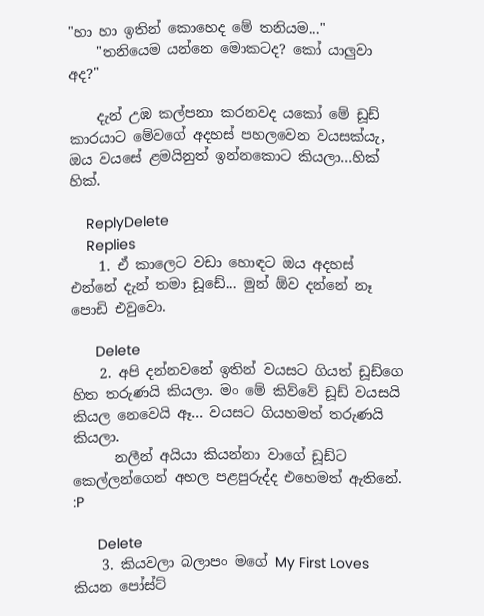"හා හා ඉතින් කොහෙද මේ තනියම..."
    "තනියෙම යන්නෙ මොකටද? කෝ යාලුවා අද?"

    දැන් උඹ කල්පනා කරනවද යකෝ මේ ඩූඩ් කාරයාට මේවගේ අදහස් පහලවෙන වයසක්යැ, ඔය වයසේ ළමයිනුත් ඉන්නකොට කියලා...හික් හික්.

    ReplyDelete
    Replies
    1. ඒ කාලෙට වඩා හොඳට ඔය අදහස් එන්නේ දැන් තමා ඩූඩේ... මුන් ඕව දන්නේ නෑ පොඩි එවුවො.

      Delete
    2. අපි දන්නවනේ ඉතින් වයසට ගියත් ඩූඩ්ගෙ හිත තරුණයි කියලා. මං මේ කිව්වේ ඩූඩ් වයසයි කියල නෙවෙයි ඈ... වයසට ගියහමත් තරුණයි කියලා.
      නලීන් අයියා කියන්නා වාගේ ඩූඩ්ට කෙල්ලන්ගෙන් අහල පළපුරුද්ද එහෙමත් ඇතිනේ. :P

      Delete
    3. කියවලා බලාපං මගේ My First Loves කියන පෝස්ට්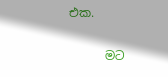එක.

      මට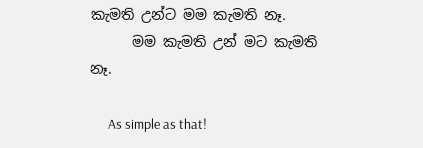කැමති උන්ට මම කැමති නෑ.
      මම කැමති උන් මට කැමති නෑ.

      As simple as that!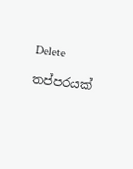Delete

තප්පරයක්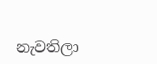නැවතිලා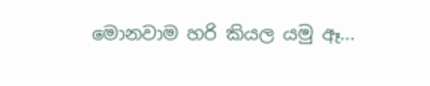මොනවාම හරි කියල යමු ඈ...